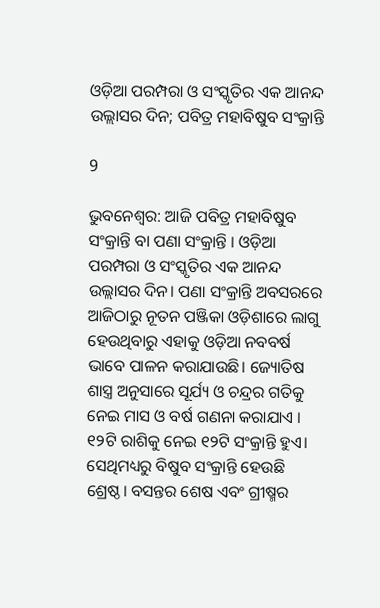ଓଡ଼ିଆ ପରମ୍ପରା ଓ ସଂସ୍କୃତିର ଏକ ଆନନ୍ଦ ଉଲ୍ଲାସର ଦିନ; ପବିତ୍ର ମହାବିଷୁବ ସଂକ୍ରାନ୍ତି

9

ଭୁବନେଶ୍ଵର: ଆଜି ପବିତ୍ର ମହାବିଷୁବ ସଂକ୍ରାନ୍ତି ବା ପଣା ସଂକ୍ରାନ୍ତି । ଓଡ଼ିଆ ପରମ୍ପରା ଓ ସଂସ୍କୃତିର ଏକ ଆନନ୍ଦ ଉଲ୍ଲାସର ଦିନ। ପଣା ସଂକ୍ରାନ୍ତି ଅବସରରେ ଆଜିଠାରୁ ନୂତନ ପଞ୍ଜିକା ଓଡ଼ିଶାରେ ଲାଗୁ ହେଉଥିବାରୁ ଏହାକୁ ଓଡ଼ିଆ ନବବର୍ଷ ଭାବେ ପାଳନ କରାଯାଉଛି। ଜ୍ୟୋତିଷ ଶାସ୍ତ୍ର ଅନୁସାରେ ସୂର୍ଯ୍ୟ ଓ ଚନ୍ଦ୍ରର ଗତିକୁ ନେଇ ମାସ ଓ ବର୍ଷ ଗଣନା କରାଯାଏ । ୧୨ଟି ରାଶିକୁ ନେଇ ୧୨ଟି ସଂକ୍ରାନ୍ତି ହୁଏ। ସେଥିମଧ୍ୟରୁ ବିଷୁବ ସଂକ୍ରାନ୍ତି ହେଉଛି ଶ୍ରେଷ୍ଠ। ବସନ୍ତର ଶେଷ ଏବଂ ଗ୍ରୀଷ୍ମର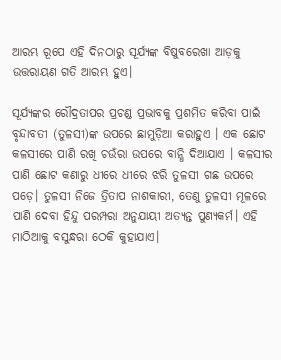ଆରମ୍ଭ ରୂପେ ଏହି ଦିନଠାରୁ ସୂର୍ଯ୍ୟଙ୍କ ବିଷୁବରେଖା ଆଡ଼କୁ ଉତ୍ତରାୟଣ ଗତି ଆରମ୍ଭ ହୁଏ।

ସୂର୍ଯ୍ୟଙ୍କର ରୌଦ୍ରତାପର ପ୍ରଚଣ୍ଡ ପ୍ରଭାବକୁ ପ୍ରଶମିତ କରିବା ପାଇଁ ବୃନ୍ଦାବତୀ (ତୁଳସୀ)ଙ୍କ ଉପରେ ଛାମୁଡ଼ିଆ କରାହୁଏ । ଏକ ଛୋଟ କଳସୀରେ ପାଣି ରଖି ଚଉଁରା ଉପରେ ବାନ୍ଧି ଦିଆଯାଏ । କଳସୀର ପାଣି ଛୋଟ କଣାରୁ ଧୀରେ ଧୀରେ ଝରି ତୁଳସୀ ଗଛ ଉପରେ ପଡ଼େ। ତୁଳସୀ ନିଜେ ତ୍ରିତାପ ନାଶକାରୀ, ତେଣୁ ତୁଳସୀ ମୂଳରେ ପାଣି ଦେବା ହିନ୍ଦୁ ପରମ୍ପରା ଅନୁଯାୟୀ ଅତ୍ୟନ୍ତ ପୁଣ୍ୟକର୍ମ। ଏହି ମାଠିଆକୁ ବସୁନ୍ଧରା ଠେକି କୁହାଯାଏ।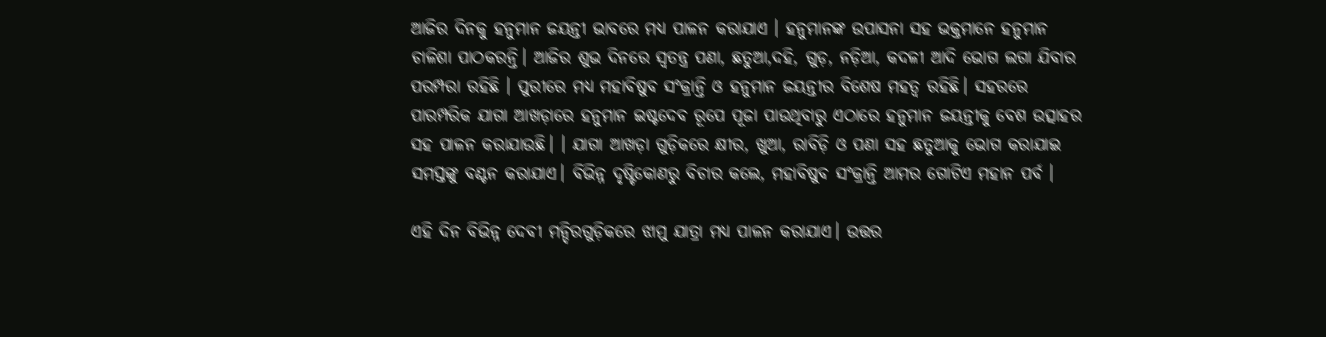ଆଜିର ଦିନକୁ ହନୁମାନ ଜୟନ୍ତୀ ଭାବରେ ମଧ୍ୟ ପାଳନ କରାଯାଏ । ହନୁମାନଙ୍କ ଉପାସନା ସହ ଭକ୍ତମାନେ ହନୁମାନ ଚାଳିଶା ପାଠକରନ୍ତି। ଆଜିର ଶୁଭ ଦିନରେ ସ୍ବତନ୍ତ୍ର ପଣା, ଛତୁଆ,ଦହି, ଗୁଡ଼, ନଡ଼ିଆ, କଦଳୀ ଆଦି ଭୋଗ ଲଗା ଯିବାର ପରମ୍ପରା ରହିଛି । ପୁରୀରେ ମଧ୍ୟ ମହାବିଷୁବ ସଂକ୍ରାନ୍ତି ଓ ହନୁମାନ ଜୟନ୍ତୀର ବିଶେଷ ମହତ୍ଵ ରହିଛି। ସହରରେ ପାରମ୍ପରିକ ଯାଗା ଆଖଡ଼ାରେ ହନୁମାନ ଇଷ୍ଟଦେବ ରୂପେ ପୂଜା ପାଉଥିବାରୁ ଏଠାରେ ହନୁମାନ ଜୟନ୍ତୀକୁ ବେଶ ଉତ୍ସାହର ସହ ପାଳନ କରାଯାଉଛି। । ଯାଗା ଆଖଡ଼ା ଗୁଡ଼ିକରେ କ୍ଷୀର, ଖୁଆ, ରାବିଡ଼ି ଓ ପଣା ସହ ଛତୁଆକୁ ଭୋଗ କରାଯାଇ ସମସ୍ତଙ୍କୁ ବଣ୍ଟନ କରାଯାଏ। ବିଭିନ୍ନ ଦୃଷ୍ଟିକୋଣରୁ ବିଚାର କଲେ, ମହାବିଷୁବ ସଂକ୍ରାନ୍ତି ଆମର ଗୋଟିଏ ମହାନ ପର୍ବ ।

ଏହି ଦିନ ବିଭିନ୍ନ ଦେବୀ ମନ୍ଦିରଗୁଡ଼ିକରେ ଝାମୁ ଯାତ୍ରା ମଧ୍ୟ ପାଳନ କରାଯାଏ। ଉତ୍ତର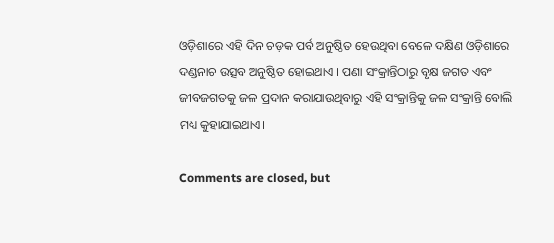ଓଡ଼ିଶାରେ ଏହି ଦିନ ଚଡ଼କ ପର୍ବ ଅନୁଷ୍ଠିତ ହେଉଥିବା ବେଳେ ଦକ୍ଷିଣ ଓଡ଼ିଶାରେ ଦଣ୍ଡନାଚ ଉତ୍ସବ ଅନୁଷ୍ଠିତ ହୋଇଥାଏ । ପଣା ସଂକ୍ରାନ୍ତିଠାରୁ ବୃକ୍ଷ ଜଗତ ଏବଂ ଜୀବଜଗତକୁ ଜଳ ପ୍ରଦାନ କରାଯାଉଥିବାରୁ ଏହି ସଂକ୍ରାନ୍ତିକୁ ଜଳ ସଂକ୍ରାନ୍ତି ବୋଲି ମଧ୍ୟ କୁହାଯାଇଥାଏ।

Comments are closed, but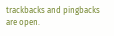trackbacks and pingbacks are open.